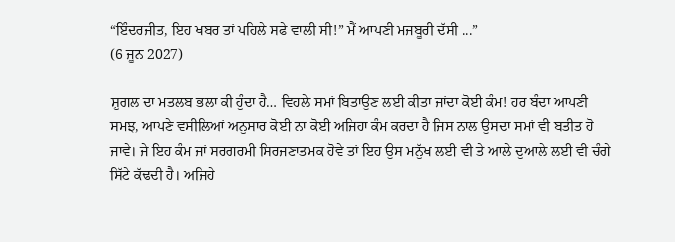“ਇੰਦਰਜੀਤ, ਇਹ ਖਬਰ ਤਾਂ ਪਹਿਲੇ ਸਫੇ ਵਾਲੀ ਸੀ!” ਮੈਂ ਆਪਣੀ ਮਜਬੂਰੀ ਦੱਸੀ ...”
(6 ਜੂਨ 2027)

ਸ਼ੁਗਲ ਦਾ ਮਤਲਬ ਭਲਾ ਕੀ ਹੁੰਦਾ ਹੈ… ਵਿਹਲੇ ਸਮਾਂ ਬਿਤਾਉਣ ਲਈ ਕੀਤਾ ਜਾਂਦਾ ਕੋਈ ਕੰਮ! ਹਰ ਬੰਦਾ ਆਪਣੀ ਸਮਝ, ਆਪਣੇ ਵਸੀਲਿਆਂ ਅਨੁਸਾਰ ਕੋਈ ਨਾ ਕੋਈ ਅਜਿਹਾ ਕੰਮ ਕਰਦਾ ਹੈ ਜਿਸ ਨਾਲ ਉਸਦਾ ਸਮਾਂ ਵੀ ਬਤੀਤ ਹੋ ਜਾਵੇ। ਜੇ ਇਹ ਕੰਮ ਜਾਂ ਸਰਗਰਮੀ ਸਿਰਜਣਾਤਮਕ ਹੋਵੇ ਤਾਂ ਇਹ ਉਸ ਮਨੁੱਖ ਲਈ ਵੀ ਤੇ ਆਲੇ ਦੁਆਲੇ ਲਈ ਵੀ ਚੰਗੇ ਸਿੱਟੇ ਕੱਢਦੀ ਹੈ। ਅਜਿਹੇ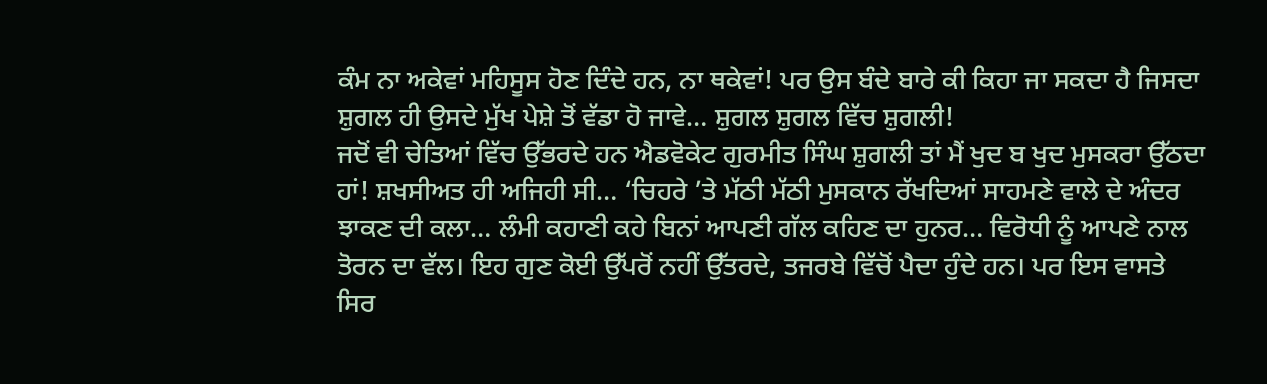ਕੰਮ ਨਾ ਅਕੇਵਾਂ ਮਹਿਸੂਸ ਹੋਣ ਦਿੰਦੇ ਹਨ, ਨਾ ਥਕੇਵਾਂ! ਪਰ ਉਸ ਬੰਦੇ ਬਾਰੇ ਕੀ ਕਿਹਾ ਜਾ ਸਕਦਾ ਹੈ ਜਿਸਦਾ ਸ਼ੁਗਲ ਹੀ ਉਸਦੇ ਮੁੱਖ ਪੇਸ਼ੇ ਤੋਂ ਵੱਡਾ ਹੋ ਜਾਵੇ… ਸ਼ੁਗਲ ਸ਼ੁਗਲ ਵਿੱਚ ਸ਼ੁਗਲੀ!
ਜਦੋਂ ਵੀ ਚੇਤਿਆਂ ਵਿੱਚ ਉੱਭਰਦੇ ਹਨ ਐਡਵੋਕੇਟ ਗੁਰਮੀਤ ਸਿੰਘ ਸ਼ੁਗਲੀ ਤਾਂ ਮੈਂ ਖੁਦ ਬ ਖੁਦ ਮੁਸਕਰਾ ਉੱਠਦਾ ਹਾਂ! ਸ਼ਖਸੀਅਤ ਹੀ ਅਜਿਹੀ ਸੀ… ‘ਚਿਹਰੇ ’ਤੇ ਮੱਠੀ ਮੱਠੀ ਮੁਸਕਾਨ ਰੱਖਦਿਆਂ ਸਾਹਮਣੇ ਵਾਲੇ ਦੇ ਅੰਦਰ ਝਾਕਣ ਦੀ ਕਲਾ… ਲੰਮੀ ਕਹਾਣੀ ਕਹੇ ਬਿਨਾਂ ਆਪਣੀ ਗੱਲ ਕਹਿਣ ਦਾ ਹੁਨਰ… ਵਿਰੋਧੀ ਨੂੰ ਆਪਣੇ ਨਾਲ ਤੋਰਨ ਦਾ ਵੱਲ। ਇਹ ਗੁਣ ਕੋਈ ਉੱਪਰੋਂ ਨਹੀਂ ਉੱਤਰਦੇ, ਤਜਰਬੇ ਵਿੱਚੋਂ ਪੈਦਾ ਹੁੰਦੇ ਹਨ। ਪਰ ਇਸ ਵਾਸਤੇ ਸਿਰ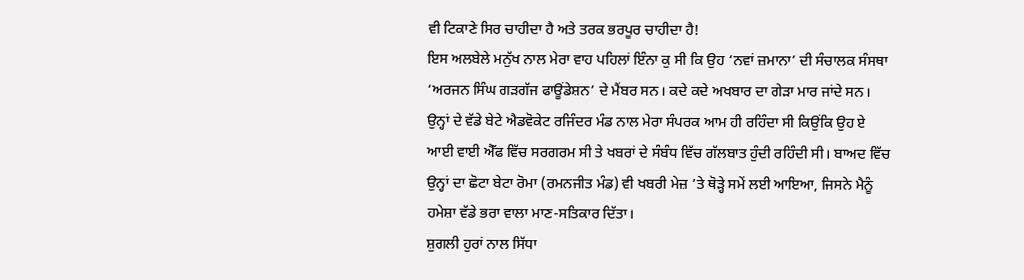ਵੀ ਟਿਕਾਣੇ ਸਿਰ ਚਾਹੀਦਾ ਹੈ ਅਤੇ ਤਰਕ ਭਰਪੂਰ ਚਾਹੀਦਾ ਹੈ!
ਇਸ ਅਲਬੇਲੇ ਮਨੁੱਖ ਨਾਲ ਮੇਰਾ ਵਾਹ ਪਹਿਲਾਂ ਇੰਨਾ ਕੁ ਸੀ ਕਿ ਉਹ ‘ਨਵਾਂ ਜ਼ਮਾਨਾ’ ਦੀ ਸੰਚਾਲਕ ਸੰਸਥਾ ‘ਅਰਜਨ ਸਿੰਘ ਗੜਗੱਜ ਫਾਊਂਡੇਸ਼ਨ’ ਦੇ ਮੈਂਬਰ ਸਨ। ਕਦੇ ਕਦੇ ਅਖਬਾਰ ਦਾ ਗੇੜਾ ਮਾਰ ਜਾਂਦੇ ਸਨ। ਉਨ੍ਹਾਂ ਦੇ ਵੱਡੇ ਬੇਟੇ ਐਡਵੋਕੇਟ ਰਜਿੰਦਰ ਮੰਡ ਨਾਲ ਮੇਰਾ ਸੰਪਰਕ ਆਮ ਹੀ ਰਹਿੰਦਾ ਸੀ ਕਿਉਂਕਿ ਉਹ ਏ ਆਈ ਵਾਈ ਐੱਫ ਵਿੱਚ ਸਰਗਰਮ ਸੀ ਤੇ ਖਬਰਾਂ ਦੇ ਸੰਬੰਧ ਵਿੱਚ ਗੱਲਬਾਤ ਹੁੰਦੀ ਰਹਿੰਦੀ ਸੀ। ਬਾਅਦ ਵਿੱਚ ਉਨ੍ਹਾਂ ਦਾ ਛੋਟਾ ਬੇਟਾ ਰੋਮਾ (ਰਮਨਜੀਤ ਮੰਡ) ਵੀ ਖਬਰੀ ਮੇਜ਼ ’ਤੇ ਥੋੜ੍ਹੇ ਸਮੇਂ ਲਈ ਆਇਆ, ਜਿਸਨੇ ਮੈਨੂੰ ਹਮੇਸ਼ਾ ਵੱਡੇ ਭਰਾ ਵਾਲਾ ਮਾਣ-ਸਤਿਕਾਰ ਦਿੱਤਾ।
ਸ਼ੁਗਲੀ ਹੁਰਾਂ ਨਾਲ ਸਿੱਧਾ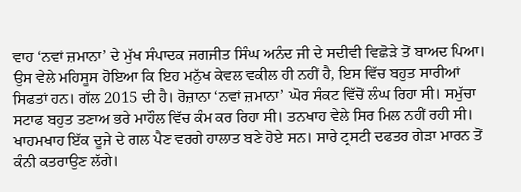ਵਾਹ ‘ਨਵਾਂ ਜ਼ਮਾਨਾ’ ਦੇ ਮੁੱਖ ਸੰਪਾਦਕ ਜਗਜੀਤ ਸਿੰਘ ਅਨੰਦ ਜੀ ਦੇ ਸਦੀਵੀ ਵਿਛੋੜੇ ਤੋਂ ਬਾਅਦ ਪਿਆ। ਉਸ ਵੇਲੇ ਮਹਿਸੂਸ ਹੋਇਆ ਕਿ ਇਹ ਮਨੁੱਖ ਕੇਵਲ ਵਕੀਲ ਹੀ ਨਹੀਂ ਹੈ, ਇਸ ਵਿੱਚ ਬਹੁਤ ਸਾਰੀਆਂ ਸਿਫਤਾਂ ਹਨ। ਗੱਲ 2015 ਦੀ ਹੈ। ਰੋਜ਼ਾਨਾ ‘ਨਵਾਂ ਜ਼ਮਾਨਾ’ ਘੋਰ ਸੰਕਟ ਵਿੱਚੋਂ ਲੰਘ ਰਿਹਾ ਸੀ। ਸਮੁੱਚਾ ਸਟਾਫ ਬਹੁਤ ਤਣਾਅ ਭਰੇ ਮਾਹੌਲ ਵਿੱਚ ਕੰਮ ਕਰ ਰਿਹਾ ਸੀ। ਤਨਖਾਹ ਵੇਲੇ ਸਿਰ ਮਿਲ ਨਹੀਂ ਰਹੀ ਸੀ। ਖਾਹਮਖਾਹ ਇੱਕ ਦੂਜੇ ਦੇ ਗਲ ਪੈਣ ਵਰਗੇ ਹਾਲਾਤ ਬਣੇ ਹੋਏ ਸਨ। ਸਾਰੇ ਟ੍ਰਸਟੀ ਦਫਤਰ ਗੇੜਾ ਮਾਰਨ ਤੋਂ ਕੰਨੀ ਕਤਰਾਉਣ ਲੱਗੇ।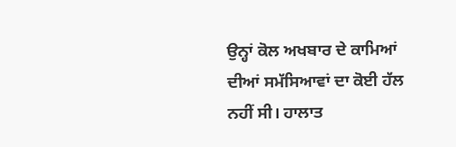ਉਨ੍ਹਾਂ ਕੋਲ ਅਖਬਾਰ ਦੇ ਕਾਮਿਆਂ ਦੀਆਂ ਸਮੱਸਿਆਵਾਂ ਦਾ ਕੋਈ ਹੱਲ ਨਹੀਂ ਸੀ। ਹਾਲਾਤ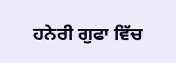ਹਨੇਰੀ ਗੁਫਾ ਵਿੱਚ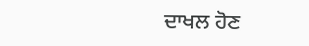ਦਾਖਲ ਹੋਣ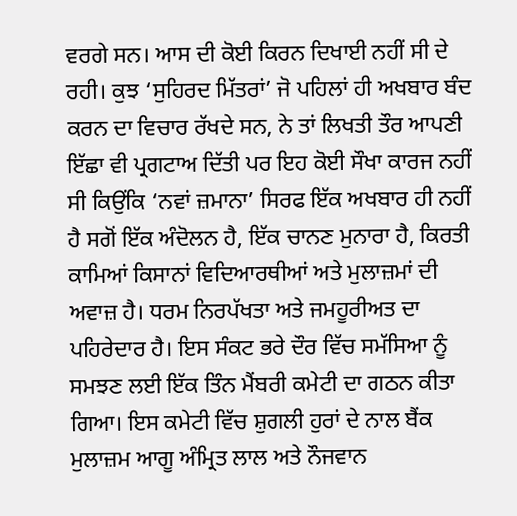ਵਰਗੇ ਸਨ। ਆਸ ਦੀ ਕੋਈ ਕਿਰਨ ਦਿਖਾਈ ਨਹੀਂ ਸੀ ਦੇ ਰਹੀ। ਕੁਝ ‘ਸੁਹਿਰਦ ਮਿੱਤਰਾਂ’ ਜੋ ਪਹਿਲਾਂ ਹੀ ਅਖਬਾਰ ਬੰਦ ਕਰਨ ਦਾ ਵਿਚਾਰ ਰੱਖਦੇ ਸਨ, ਨੇ ਤਾਂ ਲਿਖਤੀ ਤੌਰ ਆਪਣੀ ਇੱਛਾ ਵੀ ਪ੍ਰਗਟਾਅ ਦਿੱਤੀ ਪਰ ਇਹ ਕੋਈ ਸੌਖਾ ਕਾਰਜ ਨਹੀਂ ਸੀ ਕਿਉਂਕਿ ‘ਨਵਾਂ ਜ਼ਮਾਨਾ’ ਸਿਰਫ ਇੱਕ ਅਖਬਾਰ ਹੀ ਨਹੀਂ ਹੈ ਸਗੋਂ ਇੱਕ ਅੰਦੋਲਨ ਹੈ, ਇੱਕ ਚਾਨਣ ਮੁਨਾਰਾ ਹੈ, ਕਿਰਤੀ ਕਾਮਿਆਂ ਕਿਸਾਨਾਂ ਵਿਦਿਆਰਥੀਆਂ ਅਤੇ ਮੁਲਾਜ਼ਮਾਂ ਦੀ ਅਵਾਜ਼ ਹੈ। ਧਰਮ ਨਿਰਪੱਖਤਾ ਅਤੇ ਜਮਹੂਰੀਅਤ ਦਾ ਪਹਿਰੇਦਾਰ ਹੈ। ਇਸ ਸੰਕਟ ਭਰੇ ਦੌਰ ਵਿੱਚ ਸਮੱਸਿਆ ਨੂੰ ਸਮਝਣ ਲਈ ਇੱਕ ਤਿੰਨ ਮੈਂਬਰੀ ਕਮੇਟੀ ਦਾ ਗਠਨ ਕੀਤਾ ਗਿਆ। ਇਸ ਕਮੇਟੀ ਵਿੱਚ ਸ਼ੁਗਲੀ ਹੁਰਾਂ ਦੇ ਨਾਲ ਬੈਂਕ ਮੁਲਾਜ਼ਮ ਆਗੂ ਅੰਮ੍ਰਿਤ ਲਾਲ ਅਤੇ ਨੌਜਵਾਨ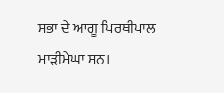ਸਭਾ ਦੇ ਆਗੂ ਪਿਰਥੀਪਾਲ ਮਾੜੀਮੇਘਾ ਸਨ।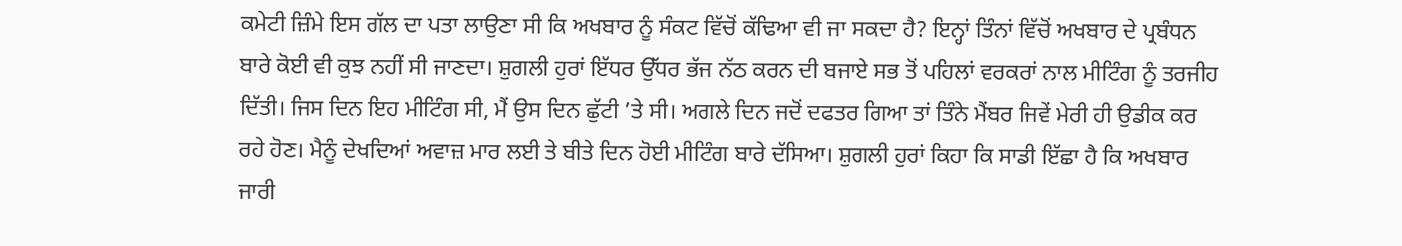ਕਮੇਟੀ ਜ਼ਿੰਮੇ ਇਸ ਗੱਲ ਦਾ ਪਤਾ ਲਾਉਣਾ ਸੀ ਕਿ ਅਖਬਾਰ ਨੂੰ ਸੰਕਟ ਵਿੱਚੋਂ ਕੱਢਿਆ ਵੀ ਜਾ ਸਕਦਾ ਹੈ? ਇਨ੍ਹਾਂ ਤਿੰਨਾਂ ਵਿੱਚੋਂ ਅਖਬਾਰ ਦੇ ਪ੍ਰਬੰਧਨ ਬਾਰੇ ਕੋਈ ਵੀ ਕੁਝ ਨਹੀਂ ਸੀ ਜਾਣਦਾ। ਸ਼ੁਗਲੀ ਹੁਰਾਂ ਇੱਧਰ ਉੱਧਰ ਭੱਜ ਨੱਠ ਕਰਨ ਦੀ ਬਜਾਏ ਸਭ ਤੋਂ ਪਹਿਲਾਂ ਵਰਕਰਾਂ ਨਾਲ ਮੀਟਿੰਗ ਨੂੰ ਤਰਜੀਹ ਦਿੱਤੀ। ਜਿਸ ਦਿਨ ਇਹ ਮੀਟਿੰਗ ਸੀ, ਮੈਂ ਉਸ ਦਿਨ ਛੁੱਟੀ ’ਤੇ ਸੀ। ਅਗਲੇ ਦਿਨ ਜਦੋਂ ਦਫਤਰ ਗਿਆ ਤਾਂ ਤਿੰਨੇ ਮੈਂਬਰ ਜਿਵੇਂ ਮੇਰੀ ਹੀ ਉਡੀਕ ਕਰ ਰਹੇ ਹੋਣ। ਮੈਨੂੰ ਦੇਖਦਿਆਂ ਅਵਾਜ਼ ਮਾਰ ਲਈ ਤੇ ਬੀਤੇ ਦਿਨ ਹੋਈ ਮੀਟਿੰਗ ਬਾਰੇ ਦੱਸਿਆ। ਸ਼ੁਗਲੀ ਹੁਰਾਂ ਕਿਹਾ ਕਿ ਸਾਡੀ ਇੱਛਾ ਹੈ ਕਿ ਅਖਬਾਰ ਜਾਰੀ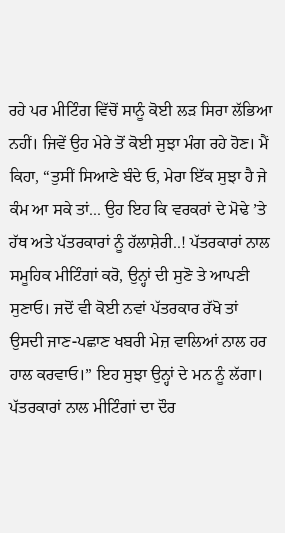ਰਹੇ ਪਰ ਮੀਟਿੰਗ ਵਿੱਚੋਂ ਸਾਨੂੰ ਕੋਈ ਲੜ ਸਿਰਾ ਲੱਭਿਆ ਨਹੀਂ। ਜਿਵੇਂ ਉਹ ਮੇਰੇ ਤੋਂ ਕੋਈ ਸੁਝਾ ਮੰਗ ਰਹੇ ਹੋਣ। ਮੈਂ ਕਿਹਾ, “ਤੁਸੀਂ ਸਿਆਣੇ ਬੰਦੇ ਓ, ਮੇਰਾ ਇੱਕ ਸੁਝਾ ਹੈ ਜੇ ਕੰਮ ਆ ਸਕੇ ਤਾਂ... ਉਹ ਇਹ ਕਿ ਵਰਕਰਾਂ ਦੇ ਮੋਢੇ ’ਤੇ ਹੱਥ ਅਤੇ ਪੱਤਰਕਾਰਾਂ ਨੂੰ ਹੱਲਾਸ਼ੇਰੀ..! ਪੱਤਰਕਾਰਾਂ ਨਾਲ ਸਮੂਹਿਕ ਮੀਟਿੰਗਾਂ ਕਰੋ, ਉਨ੍ਹਾਂ ਦੀ ਸੁਣੋ ਤੇ ਆਪਣੀ ਸੁਣਾਓ। ਜਦੋਂ ਵੀ ਕੋਈ ਨਵਾਂ ਪੱਤਰਕਾਰ ਰੱਖੋ ਤਾਂ ਉਸਦੀ ਜਾਣ-ਪਛਾਣ ਖਬਰੀ ਮੇਜ਼ ਵਾਲਿਆਂ ਨਾਲ ਹਰ ਹਾਲ ਕਰਵਾਓ।” ਇਹ ਸੁਝਾ ਉਨ੍ਹਾਂ ਦੇ ਮਨ ਨੂੰ ਲੱਗਾ।
ਪੱਤਰਕਾਰਾਂ ਨਾਲ ਮੀਟਿੰਗਾਂ ਦਾ ਦੌਰ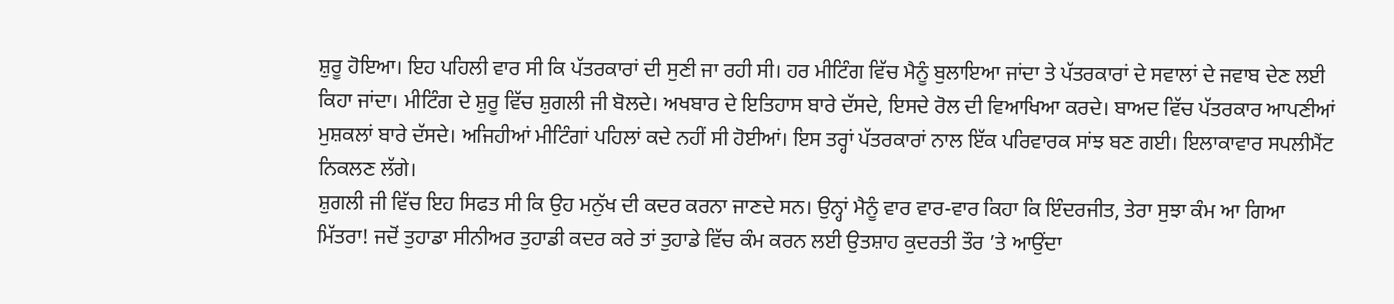ਸ਼ੁਰੂ ਹੋਇਆ। ਇਹ ਪਹਿਲੀ ਵਾਰ ਸੀ ਕਿ ਪੱਤਰਕਾਰਾਂ ਦੀ ਸੁਣੀ ਜਾ ਰਹੀ ਸੀ। ਹਰ ਮੀਟਿੰਗ ਵਿੱਚ ਮੈਨੂੰ ਬੁਲਾਇਆ ਜਾਂਦਾ ਤੇ ਪੱਤਰਕਾਰਾਂ ਦੇ ਸਵਾਲਾਂ ਦੇ ਜਵਾਬ ਦੇਣ ਲਈ ਕਿਹਾ ਜਾਂਦਾ। ਮੀਟਿੰਗ ਦੇ ਸ਼ੁਰੂ ਵਿੱਚ ਸ਼ੁਗਲੀ ਜੀ ਬੋਲਦੇ। ਅਖਬਾਰ ਦੇ ਇਤਿਹਾਸ ਬਾਰੇ ਦੱਸਦੇ, ਇਸਦੇ ਰੋਲ ਦੀ ਵਿਆਖਿਆ ਕਰਦੇ। ਬਾਅਦ ਵਿੱਚ ਪੱਤਰਕਾਰ ਆਪਣੀਆਂ ਮੁਸ਼ਕਲਾਂ ਬਾਰੇ ਦੱਸਦੇ। ਅਜਿਹੀਆਂ ਮੀਟਿੰਗਾਂ ਪਹਿਲਾਂ ਕਦੇ ਨਹੀਂ ਸੀ ਹੋਈਆਂ। ਇਸ ਤਰ੍ਹਾਂ ਪੱਤਰਕਾਰਾਂ ਨਾਲ ਇੱਕ ਪਰਿਵਾਰਕ ਸਾਂਝ ਬਣ ਗਈ। ਇਲਾਕਾਵਾਰ ਸਪਲੀਮੈਂਟ ਨਿਕਲਣ ਲੱਗੇ।
ਸ਼ੁਗਲੀ ਜੀ ਵਿੱਚ ਇਹ ਸਿਫਤ ਸੀ ਕਿ ਉਹ ਮਨੁੱਖ ਦੀ ਕਦਰ ਕਰਨਾ ਜਾਣਦੇ ਸਨ। ਉਨ੍ਹਾਂ ਮੈਨੂੰ ਵਾਰ ਵਾਰ-ਵਾਰ ਕਿਹਾ ਕਿ ਇੰਦਰਜੀਤ, ਤੇਰਾ ਸੁਝਾ ਕੰਮ ਆ ਗਿਆ ਮਿੱਤਰਾ! ਜਦੋਂ ਤੁਹਾਡਾ ਸੀਨੀਅਰ ਤੁਹਾਡੀ ਕਦਰ ਕਰੇ ਤਾਂ ਤੁਹਾਡੇ ਵਿੱਚ ਕੰਮ ਕਰਨ ਲਈ ਉਤਸ਼ਾਹ ਕੁਦਰਤੀ ਤੌਰ ’ਤੇ ਆਉਂਦਾ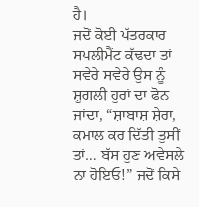ਹੈ।
ਜਦੋਂ ਕੋਈ ਪੱਤਰਕਾਰ ਸਪਲੀਮੈਂਟ ਕੱਢਦਾ ਤਾਂ ਸਵੇਰੇ ਸਵੇਰੇ ਉਸ ਨੂੰ ਸ਼ੁਗਲੀ ਹੁਰਾਂ ਦਾ ਫੋਨ ਜਾਂਦਾ, “ਸ਼ਾਬਾਸ਼ ਸ਼ੇਰਾ, ਕਮਾਲ ਕਰ ਦਿੱਤੀ ਤੁਸੀਂ ਤਾਂ… ਬੱਸ ਹੁਣ ਅਵੇਸਲੇ ਨਾ ਹੋਇਓ!” ਜਦੋਂ ਕਿਸੇ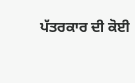ਪੱਤਰਕਾਰ ਦੀ ਕੋਈ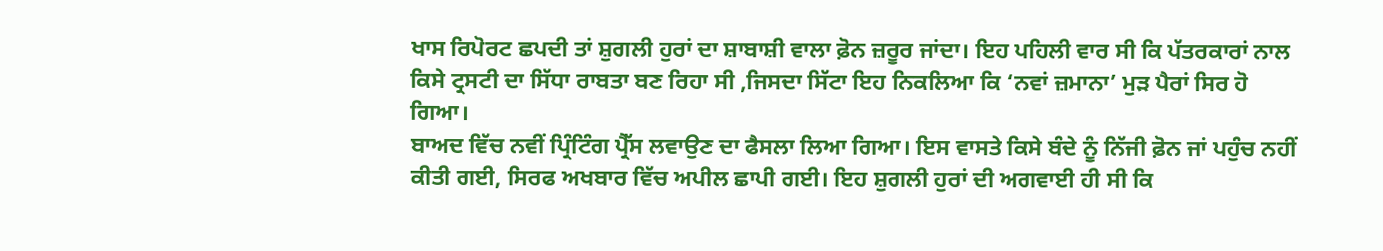ਖਾਸ ਰਿਪੋਰਟ ਛਪਦੀ ਤਾਂ ਸ਼ੁਗਲੀ ਹੁਰਾਂ ਦਾ ਸ਼ਾਬਾਸ਼ੀ ਵਾਲਾ ਫ਼ੋਨ ਜ਼ਰੂਰ ਜਾਂਦਾ। ਇਹ ਪਹਿਲੀ ਵਾਰ ਸੀ ਕਿ ਪੱਤਰਕਾਰਾਂ ਨਾਲ ਕਿਸੇ ਟ੍ਰਸਟੀ ਦਾ ਸਿੱਧਾ ਰਾਬਤਾ ਬਣ ਰਿਹਾ ਸੀ ,ਜਿਸਦਾ ਸਿੱਟਾ ਇਹ ਨਿਕਲਿਆ ਕਿ ‘ਨਵਾਂ ਜ਼ਮਾਨਾ’ ਮੁੜ ਪੈਰਾਂ ਸਿਰ ਹੋ ਗਿਆ।
ਬਾਅਦ ਵਿੱਚ ਨਵੀਂ ਪ੍ਰਿੰਟਿੰਗ ਪ੍ਰੈੱਸ ਲਵਾਉਣ ਦਾ ਫੈਸਲਾ ਲਿਆ ਗਿਆ। ਇਸ ਵਾਸਤੇ ਕਿਸੇ ਬੰਦੇ ਨੂੰ ਨਿੱਜੀ ਫ਼ੋਨ ਜਾਂ ਪਹੁੰਚ ਨਹੀਂ ਕੀਤੀ ਗਈ, ਸਿਰਫ ਅਖਬਾਰ ਵਿੱਚ ਅਪੀਲ ਛਾਪੀ ਗਈ। ਇਹ ਸ਼ੁਗਲੀ ਹੁਰਾਂ ਦੀ ਅਗਵਾਈ ਹੀ ਸੀ ਕਿ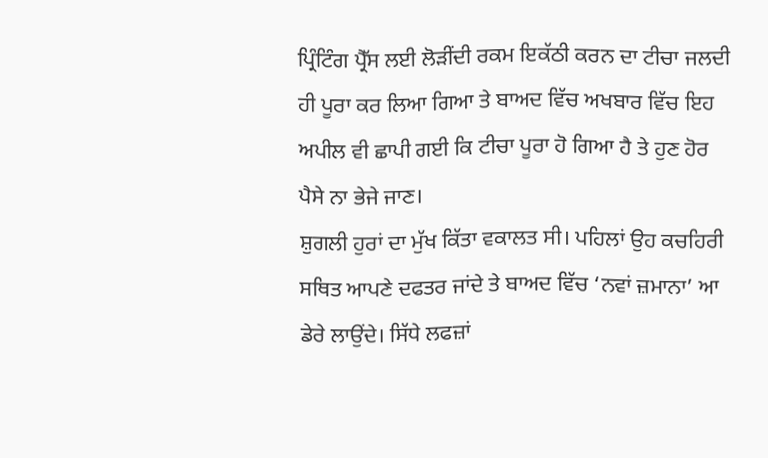ਪ੍ਰਿੰਟਿੰਗ ਪ੍ਰੈੱਸ ਲਈ ਲੋੜੀਂਦੀ ਰਕਮ ਇਕੱਠੀ ਕਰਨ ਦਾ ਟੀਚਾ ਜਲਦੀ ਹੀ ਪੂਰਾ ਕਰ ਲਿਆ ਗਿਆ ਤੇ ਬਾਅਦ ਵਿੱਚ ਅਖਬਾਰ ਵਿੱਚ ਇਹ ਅਪੀਲ ਵੀ ਛਾਪੀ ਗਈ ਕਿ ਟੀਚਾ ਪੂਰਾ ਹੋ ਗਿਆ ਹੈ ਤੇ ਹੁਣ ਹੋਰ ਪੈਸੇ ਨਾ ਭੇਜੇ ਜਾਣ।
ਸ਼ੁਗਲੀ ਹੁਰਾਂ ਦਾ ਮੁੱਖ ਕਿੱਤਾ ਵਕਾਲਤ ਸੀ। ਪਹਿਲਾਂ ਉਹ ਕਚਹਿਰੀ ਸਥਿਤ ਆਪਣੇ ਦਫਤਰ ਜਾਂਦੇ ਤੇ ਬਾਅਦ ਵਿੱਚ ‘ਨਵਾਂ ਜ਼ਮਾਨਾ’ ਆ ਡੇਰੇ ਲਾਉਂਦੇ। ਸਿੱਧੇ ਲਫਜ਼ਾਂ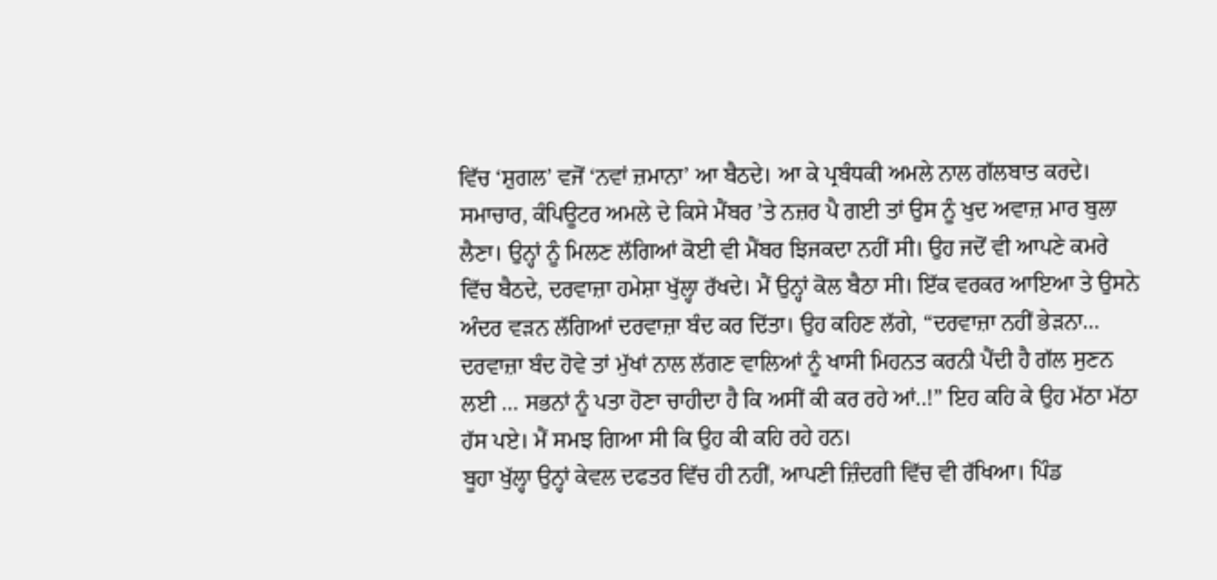ਵਿੱਚ ‘ਸ਼ੁਗਲ’ ਵਜੋਂ ‘ਨਵਾਂ ਜ਼ਮਾਨਾ’ ਆ ਬੈਠਦੇ। ਆ ਕੇ ਪ੍ਰਬੰਧਕੀ ਅਮਲੇ ਨਾਲ ਗੱਲਬਾਤ ਕਰਦੇ। ਸਮਾਚਾਰ, ਕੰਪਿਊਟਰ ਅਮਲੇ ਦੇ ਕਿਸੇ ਮੈਂਬਰ ’ਤੇ ਨਜ਼ਰ ਪੈ ਗਈ ਤਾਂ ਉਸ ਨੂੰ ਖੁਦ ਅਵਾਜ਼ ਮਾਰ ਬੁਲਾ ਲੈਣਾ। ਉਨ੍ਹਾਂ ਨੂੰ ਮਿਲਣ ਲੱਗਿਆਂ ਕੋਈ ਵੀ ਮੈਂਬਰ ਝਿਜਕਦਾ ਨਹੀਂ ਸੀ। ਉਹ ਜਦੋਂ ਵੀ ਆਪਣੇ ਕਮਰੇ ਵਿੱਚ ਬੈਠਦੇ, ਦਰਵਾਜ਼ਾ ਹਮੇਸ਼ਾ ਖੁੱਲ੍ਹਾ ਰੱਖਦੇ। ਮੈਂ ਉਨ੍ਹਾਂ ਕੋਲ ਬੈਠਾ ਸੀ। ਇੱਕ ਵਰਕਰ ਆਇਆ ਤੇ ਉਸਨੇ ਅੰਦਰ ਵੜਨ ਲੱਗਿਆਂ ਦਰਵਾਜ਼ਾ ਬੰਦ ਕਰ ਦਿੱਤਾ। ਉਹ ਕਹਿਣ ਲੱਗੇ, “ਦਰਵਾਜ਼ਾ ਨਹੀਂ ਭੇੜਨਾ… ਦਰਵਾਜ਼ਾ ਬੰਦ ਹੋਵੇ ਤਾਂ ਮੁੱਖਾਂ ਨਾਲ ਲੱਗਣ ਵਾਲਿਆਂ ਨੂੰ ਖਾਸੀ ਮਿਹਨਤ ਕਰਨੀ ਪੈਂਦੀ ਹੈ ਗੱਲ ਸੁਣਨ ਲਈ … ਸਭਨਾਂ ਨੂੰ ਪਤਾ ਹੋਣਾ ਚਾਹੀਦਾ ਹੈ ਕਿ ਅਸੀਂ ਕੀ ਕਰ ਰਹੇ ਆਂ..!” ਇਹ ਕਹਿ ਕੇ ਉਹ ਮੱਠਾ ਮੱਠਾ ਹੱਸ ਪਏ। ਮੈਂ ਸਮਝ ਗਿਆ ਸੀ ਕਿ ਉਹ ਕੀ ਕਹਿ ਰਹੇ ਹਨ।
ਬੂਹਾ ਖੁੱਲ੍ਹਾ ਉਨ੍ਹਾਂ ਕੇਵਲ ਦਫਤਰ ਵਿੱਚ ਹੀ ਨਹੀਂ, ਆਪਣੀ ਜ਼ਿੰਦਗੀ ਵਿੱਚ ਵੀ ਰੱਖਿਆ। ਪਿੰਡ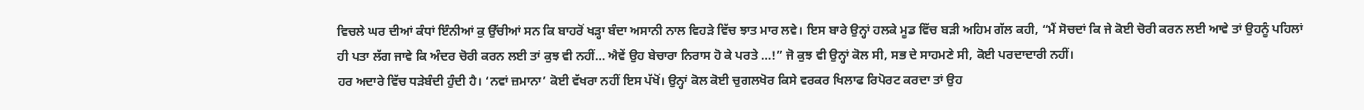ਵਿਚਲੇ ਘਰ ਦੀਆਂ ਕੰਧਾਂ ਇੰਨੀਆਂ ਕੁ ਉੱਚੀਆਂ ਸਨ ਕਿ ਬਾਹਰੋਂ ਖੜ੍ਹਾ ਬੰਦਾ ਅਸਾਨੀ ਨਾਲ ਵਿਹੜੇ ਵਿੱਚ ਝਾਤ ਮਾਰ ਲਵੇ। ਇਸ ਬਾਰੇ ਉਨ੍ਹਾਂ ਹਲਕੇ ਮੂਡ ਵਿੱਚ ਬੜੀ ਅਹਿਮ ਗੱਲ ਕਹੀ, “ਮੈਂ ਸੋਚਦਾਂ ਕਿ ਜੇ ਕੋਈ ਚੋਰੀ ਕਰਨ ਲਈ ਆਵੇ ਤਾਂ ਉਹਨੂੰ ਪਹਿਲਾਂ ਹੀ ਪਤਾ ਲੱਗ ਜਾਵੇ ਕਿ ਅੰਦਰ ਚੋਰੀ ਕਰਨ ਲਈ ਤਾਂ ਕੁਝ ਵੀ ਨਹੀਂ… ਐਵੇਂ ਉਹ ਬੇਚਾਰਾ ਨਿਰਾਸ ਹੋ ਕੇ ਪਰਤੇ …!” ਜੋ ਕੁਝ ਵੀ ਉਨ੍ਹਾਂ ਕੋਲ ਸੀ, ਸਭ ਦੇ ਸਾਹਮਣੇ ਸੀ, ਕੋਈ ਪਰਦਾਦਾਰੀ ਨਹੀਂ।
ਹਰ ਅਦਾਰੇ ਵਿੱਚ ਧੜੇਬੰਦੀ ਹੁੰਦੀ ਹੈ। ‘ਨਵਾਂ ਜ਼ਮਾਨਾ’ ਕੋਈ ਵੱਖਰਾ ਨਹੀਂ ਇਸ ਪੱਖੋਂ। ਉਨ੍ਹਾਂ ਕੋਲ ਕੋਈ ਚੁਗਲਖੋਰ ਕਿਸੇ ਵਰਕਰ ਖਿਲਾਫ ਰਿਪੋਰਟ ਕਰਦਾ ਤਾਂ ਉਹ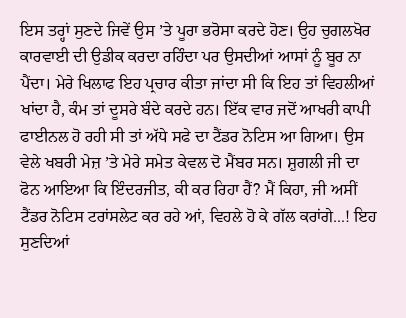ਇਸ ਤਰ੍ਹਾਂ ਸੁਣਦੇ ਜਿਵੇਂ ਉਸ ’ਤੇ ਪੂਰਾ ਭਰੋਸਾ ਕਰਦੇ ਹੋਣ। ਉਹ ਚੁਗਲਖੋਰ ਕਾਰਵਾਈ ਦੀ ਉਡੀਕ ਕਰਦਾ ਰਹਿੰਦਾ ਪਰ ਉਸਦੀਆਂ ਆਸਾਂ ਨੂੰ ਬੂਰ ਨਾ ਪੈਂਦਾ। ਮੇਰੇ ਖਿਲਾਫ ਇਹ ਪ੍ਰਚਾਰ ਕੀਤਾ ਜਾਂਦਾ ਸੀ ਕਿ ਇਹ ਤਾਂ ਵਿਹਲੀਆਂ ਖਾਂਦਾ ਹੈ, ਕੰਮ ਤਾਂ ਦੂਸਰੇ ਬੰਦੇ ਕਰਦੇ ਹਨ। ਇੱਕ ਵਾਰ ਜਦੋਂ ਆਖਰੀ ਕਾਪੀ ਫਾਈਨਲ ਹੋ ਰਹੀ ਸੀ ਤਾਂ ਅੱਧੇ ਸਫੇ ਦਾ ਟੈਂਡਰ ਨੋਟਿਸ ਆ ਗਿਆ। ਉਸ ਵੇਲੇ ਖਬਰੀ ਮੇਜ਼ ’ਤੇ ਮੇਰੇ ਸਮੇਤ ਕੇਵਲ ਦੋ ਮੈਂਬਰ ਸਨ। ਸ਼ੁਗਲੀ ਜੀ ਦਾ ਫੋਨ ਆਇਆ ਕਿ ਇੰਦਰਜੀਤ, ਕੀ ਕਰ ਰਿਹਾ ਹੈਂ? ਮੈਂ ਕਿਹਾ, ਜੀ ਅਸੀਂ ਟੈਂਡਰ ਨੋਟਿਸ ਟਰਾਂਸਲੇਟ ਕਰ ਰਹੇ ਆਂ, ਵਿਹਲੇ ਹੋ ਕੇ ਗੱਲ ਕਰਾਂਗੇ...! ਇਹ ਸੁਣਦਿਆਂ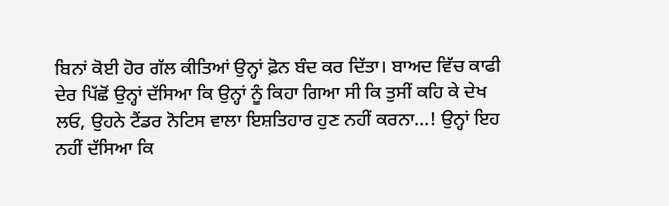ਬਿਨਾਂ ਕੋਈ ਹੋਰ ਗੱਲ ਕੀਤਿਆਂ ਉਨ੍ਹਾਂ ਫ਼ੋਨ ਬੰਦ ਕਰ ਦਿੱਤਾ। ਬਾਅਦ ਵਿੱਚ ਕਾਫੀ ਦੇਰ ਪਿੱਛੋਂ ਉਨ੍ਹਾਂ ਦੱਸਿਆ ਕਿ ਉਨ੍ਹਾਂ ਨੂੰ ਕਿਹਾ ਗਿਆ ਸੀ ਕਿ ਤੁਸੀਂ ਕਹਿ ਕੇ ਦੇਖ ਲਓ, ਉਹਨੇ ਟੈਂਡਰ ਨੋਟਿਸ ਵਾਲਾ ਇਸ਼ਤਿਹਾਰ ਹੁਣ ਨਹੀਂ ਕਰਨਾ...! ਉਨ੍ਹਾਂ ਇਹ ਨਹੀਂ ਦੱਸਿਆ ਕਿ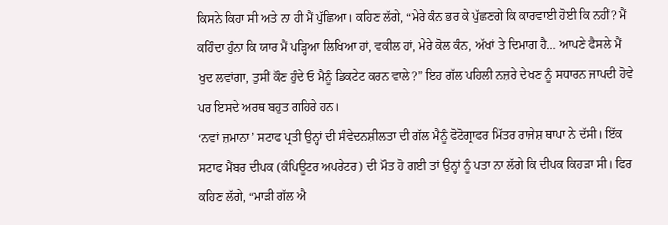ਕਿਸਨੇ ਕਿਹਾ ਸੀ ਅਤੇ ਨਾ ਹੀ ਮੈਂ ਪੁੱਛਿਆ। ਕਹਿਣ ਲੱਗੇ, “ਮੇਰੇ ਕੰਨ ਭਰ ਕੇ ਪੁੱਛਣਗੇ ਕਿ ਕਾਰਵਾਈ ਹੋਈ ਕਿ ਨਹੀਂ? ਮੈਂ ਕਹਿੰਦਾ ਹੁੰਨਾ ਕਿ ਯਾਰ ਮੈਂ ਪੜ੍ਹਿਆ ਲਿਖਿਆ ਹਾਂ, ਵਕੀਲ ਹਾਂ, ਮੇਰੇ ਕੋਲ ਕੰਨ, ਅੱਖਾਂ ਤੇ ਦਿਮਾਗ ਹੈ… ਆਪਣੇ ਫੈਸਲੇ ਮੈਂ ਖੁਦ ਲਵਾਂਗਾ, ਤੁਸੀਂ ਕੌਣ ਹੁੰਦੇ ਓ ਮੈਨੂੰ ਡਿਕਟੇਟ ਕਰਨ ਵਾਲੇ?” ਇਹ ਗੱਲ ਪਹਿਲੀ ਨਜ਼ਰੇ ਦੇਖਣ ਨੂੰ ਸਧਾਰਨ ਜਾਪਦੀ ਹੋਵੇ ਪਰ ਇਸਦੇ ਅਰਥ ਬਹੁਤ ਗਹਿਰੇ ਹਨ।
‘ਨਵਾਂ ਜ਼ਮਾਨਾ’ ਸਟਾਫ ਪ੍ਰਤੀ ਉਨ੍ਹਾਂ ਦੀ ਸੰਵੇਦਨਸ਼ੀਲਤਾ ਦੀ ਗੱਲ ਮੈਨੂੰ ਫੋਟੋਗ੍ਰਾਫਰ ਮਿੱਤਰ ਰਾਜੇਸ਼ ਥਾਪਾ ਨੇ ਦੱਸੀ। ਇੱਕ ਸਟਾਫ ਮੈਂਬਰ ਦੀਪਕ (ਕੰਪਿਊਟਰ ਅਪਰੇਟਰ) ਦੀ ਮੌਤ ਹੋ ਗਈ ਤਾਂ ਉਨ੍ਹਾਂ ਨੂੰ ਪਤਾ ਨਾ ਲੱਗੇ ਕਿ ਦੀਪਕ ਕਿਹੜਾ ਸੀ। ਫਿਰ ਕਹਿਣ ਲੱਗੇ, “ਮਾੜੀ ਗੱਲ ਐ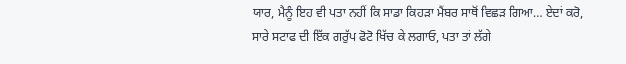ਯਾਰ, ਮੈਨੂੰ ਇਹ ਵੀ ਪਤਾ ਨਹੀਂ ਕਿ ਸਾਡਾ ਕਿਹੜਾ ਮੈਂਬਰ ਸਾਥੋਂ ਵਿਛੜ ਗਿਆ… ਏਦਾਂ ਕਰੋ, ਸਾਰੇ ਸਟਾਫ ਦੀ ਇੱਕ ਗਰੁੱਪ ਫੋਟੋ ਖਿੱਚ ਕੇ ਲਗਾਓ, ਪਤਾ ਤਾਂ ਲੱਗੇ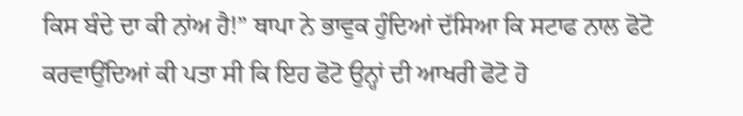ਕਿਸ ਬੰਦੇ ਦਾ ਕੀ ਨਾਂਅ ਹੈ!” ਥਾਪਾ ਨੇ ਭਾਵੁਕ ਹੁੰਦਿਆਂ ਦੱਸਿਆ ਕਿ ਸਟਾਫ ਨਾਲ ਫੋਟੋ ਕਰਵਾਉਂਦਿਆਂ ਕੀ ਪਤਾ ਸੀ ਕਿ ਇਹ ਫੋਟੋ ਉਨ੍ਹਾਂ ਦੀ ਆਖਰੀ ਫੋਟੋ ਹੋ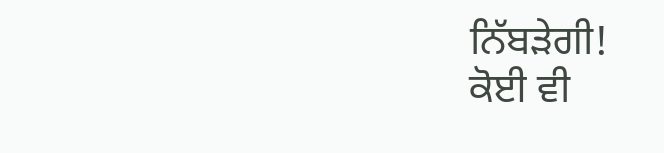ਨਿੱਬੜੇਗੀ!
ਕੋਈ ਵੀ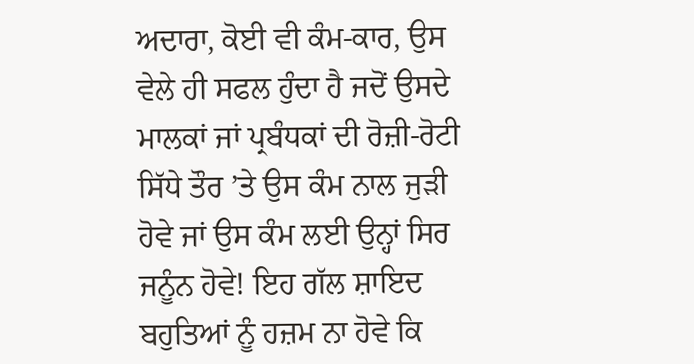ਅਦਾਰਾ, ਕੋਈ ਵੀ ਕੰਮ-ਕਾਰ, ਉਸ ਵੇਲੇ ਹੀ ਸਫਲ ਹੁੰਦਾ ਹੈ ਜਦੋਂ ਉਸਦੇ ਮਾਲਕਾਂ ਜਾਂ ਪ੍ਰਬੰਧਕਾਂ ਦੀ ਰੋਜ਼ੀ-ਰੋਟੀ ਸਿੱਧੇ ਤੌਰ ’ਤੇ ਉਸ ਕੰਮ ਨਾਲ ਜੁੜੀ ਹੋਵੇ ਜਾਂ ਉਸ ਕੰਮ ਲਈ ਉਨ੍ਹਾਂ ਸਿਰ ਜਨੂੰਨ ਹੋਵੇ! ਇਹ ਗੱਲ ਸ਼ਾਇਦ ਬਹੁਤਿਆਂ ਨੂੰ ਹਜ਼ਮ ਨਾ ਹੋਵੇ ਕਿ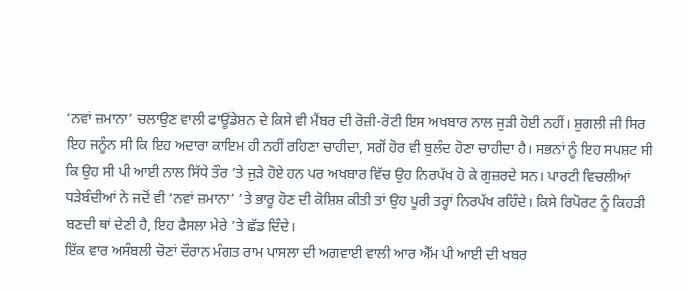‘ਨਵਾਂ ਜ਼ਮਾਨਾ’ ਚਲਾਉਣ ਵਾਲੀ ਫਾਊਂਡੇਸ਼ਨ ਦੇ ਕਿਸੇ ਵੀ ਮੈਂਬਰ ਦੀ ਰੋਜ਼ੀ-ਰੋਟੀ ਇਸ ਅਖਬਾਰ ਨਾਲ ਜੁੜੀ ਹੋਈ ਨਹੀਂ। ਸ਼ੁਗਲੀ ਜੀ ਸਿਰ ਇਹ ਜਨੂੰਨ ਸੀ ਕਿ ਇਹ ਅਦਾਰਾ ਕਾਇਮ ਹੀ ਨਹੀਂ ਰਹਿਣਾ ਚਾਹੀਦਾ, ਸਗੋਂ ਹੋਰ ਵੀ ਬੁਲੰਦ ਹੋਣਾ ਚਾਹੀਦਾ ਹੈ। ਸਭਨਾਂ ਨੂੰ ਇਹ ਸਪਸ਼ਟ ਸੀ ਕਿ ਉਹ ਸੀ ਪੀ ਆਈ ਨਾਲ ਸਿੱਧੇ ਤੌਰ ’ਤੇ ਜੁੜੇ ਹੋਏ ਹਨ ਪਰ ਅਖਬਾਰ ਵਿੱਚ ਉਹ ਨਿਰਪੱਖ ਹੋ ਕੇ ਗੁਜ਼ਰਦੇ ਸਨ। ਪਾਰਟੀ ਵਿਚਲੀਆਂ ਧੜੇਬੰਦੀਆਂ ਨੇ ਜਦੋਂ ਵੀ ‘ਨਵਾਂ ਜ਼ਮਾਨਾ’ ’ਤੇ ਭਾਰੂ ਹੋਣ ਦੀ ਕੋਸ਼ਿਸ਼ ਕੀਤੀ ਤਾਂ ਉਹ ਪੂਰੀ ਤਰ੍ਹਾਂ ਨਿਰਪੱਖ ਰਹਿੰਦੇ। ਕਿਸੇ ਰਿਪੋਰਟ ਨੂੰ ਕਿਹੜੀ ਬਣਦੀ ਥਾਂ ਦੇਣੀ ਹੈ, ਇਹ ਫੈਸਲਾ ਮੇਰੇ ’ਤੇ ਛੱਡ ਦਿੰਦੇ।
ਇੱਕ ਵਾਰ ਅਸੰਬਲੀ ਚੋਣਾਂ ਦੌਰਾਨ ਮੰਗਤ ਰਾਮ ਪਾਸਲਾ ਦੀ ਅਗਵਾਈ ਵਾਲੀ ਆਰ ਐੱਮ ਪੀ ਆਈ ਦੀ ਖਬਰ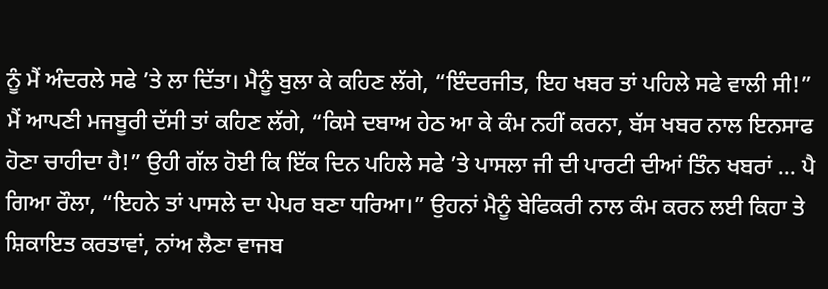ਨੂੰ ਮੈਂ ਅੰਦਰਲੇ ਸਫੇ ’ਤੇ ਲਾ ਦਿੱਤਾ। ਮੈਨੂੰ ਬੁਲਾ ਕੇ ਕਹਿਣ ਲੱਗੇ, “ਇੰਦਰਜੀਤ, ਇਹ ਖਬਰ ਤਾਂ ਪਹਿਲੇ ਸਫੇ ਵਾਲੀ ਸੀ!” ਮੈਂ ਆਪਣੀ ਮਜਬੂਰੀ ਦੱਸੀ ਤਾਂ ਕਹਿਣ ਲੱਗੇ, “ਕਿਸੇ ਦਬਾਅ ਹੇਠ ਆ ਕੇ ਕੰਮ ਨਹੀਂ ਕਰਨਾ, ਬੱਸ ਖਬਰ ਨਾਲ ਇਨਸਾਫ ਹੋਣਾ ਚਾਹੀਦਾ ਹੈ!” ਉਹੀ ਗੱਲ ਹੋਈ ਕਿ ਇੱਕ ਦਿਨ ਪਹਿਲੇ ਸਫੇ ’ਤੇ ਪਾਸਲਾ ਜੀ ਦੀ ਪਾਰਟੀ ਦੀਆਂ ਤਿੰਨ ਖਬਰਾਂ ... ਪੈ ਗਿਆ ਰੌਲਾ, “ਇਹਨੇ ਤਾਂ ਪਾਸਲੇ ਦਾ ਪੇਪਰ ਬਣਾ ਧਰਿਆ।” ਉਹਨਾਂ ਮੈਨੂੰ ਬੇਫਿਕਰੀ ਨਾਲ ਕੰਮ ਕਰਨ ਲਈ ਕਿਹਾ ਤੇ ਸ਼ਿਕਾਇਤ ਕਰਤਾਵਾਂ, ਨਾਂਅ ਲੈਣਾ ਵਾਜਬ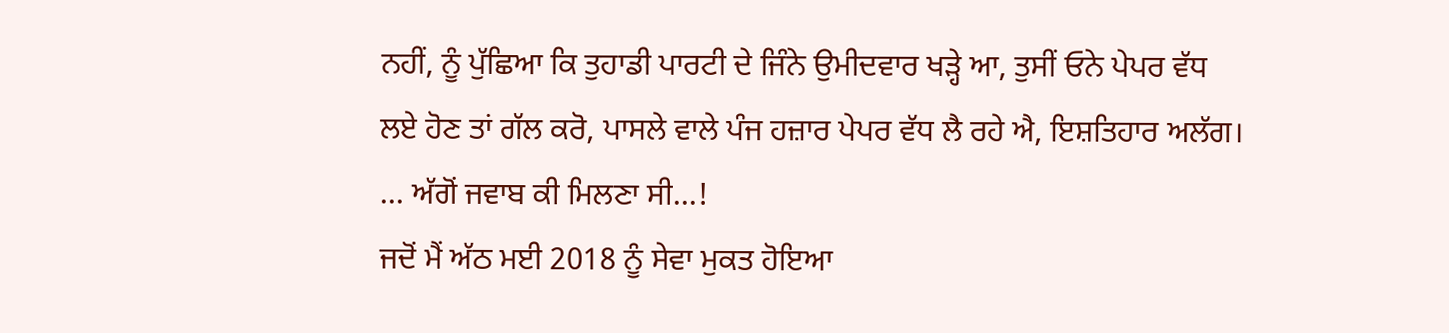ਨਹੀਂ, ਨੂੰ ਪੁੱਛਿਆ ਕਿ ਤੁਹਾਡੀ ਪਾਰਟੀ ਦੇ ਜਿੰਨੇ ਉਮੀਦਵਾਰ ਖੜ੍ਹੇ ਆ, ਤੁਸੀਂ ਓਨੇ ਪੇਪਰ ਵੱਧ ਲਏ ਹੋਣ ਤਾਂ ਗੱਲ ਕਰੋ, ਪਾਸਲੇ ਵਾਲੇ ਪੰਜ ਹਜ਼ਾਰ ਪੇਪਰ ਵੱਧ ਲੈ ਰਹੇ ਐ, ਇਸ਼ਤਿਹਾਰ ਅਲੱਗ। ... ਅੱਗੋਂ ਜਵਾਬ ਕੀ ਮਿਲਣਾ ਸੀ...!
ਜਦੋਂ ਮੈਂ ਅੱਠ ਮਈ 2018 ਨੂੰ ਸੇਵਾ ਮੁਕਤ ਹੋਇਆ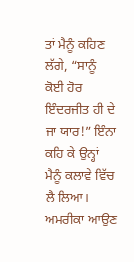ਤਾਂ ਮੈਨੂੰ ਕਹਿਣ ਲੱਗੇ, “ਸਾਨੂੰ ਕੋਈ ਹੋਰ ਇੰਦਰਜੀਤ ਹੀ ਦੇ ਜਾ ਯਾਰ!” ਇੰਨਾ ਕਹਿ ਕੇ ਉਨ੍ਹਾਂ ਮੈਨੂੰ ਕਲਾਵੇ ਵਿੱਚ ਲੈ ਲਿਆ। ਅਮਰੀਕਾ ਆਉਣ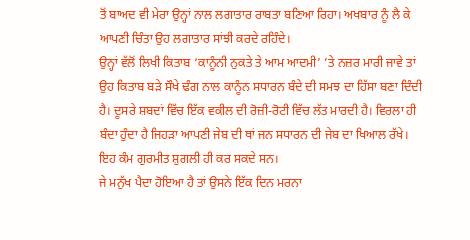ਤੋਂ ਬਾਅਦ ਵੀ ਮੇਰਾ ਉਨ੍ਹਾਂ ਨਾਲ ਲਗਾਤਾਰ ਰਾਬਤਾ ਬਣਿਆ ਰਿਹਾ। ਅਖਬਾਰ ਨੂੰ ਲੈ ਕੇ ਆਪਣੀ ਚਿੰਤਾ ਉਹ ਲਗਾਤਾਰ ਸਾਂਝੀ ਕਰਦੇ ਰਹਿੰਦੇ।
ਉਨ੍ਹਾਂ ਵੱਲੋਂ ਲਿਖੀ ਕਿਤਾਬ ‘ਕਾਨੂੰਨੀ ਨੁਕਤੇ ਤੇ ਆਮ ਆਦਮੀ’ ’ਤੇ ਨਜ਼ਰ ਮਾਰੀ ਜਾਵੇ ਤਾਂ ਉਹ ਕਿਤਾਬ ਬੜੇ ਸੌਖੇ ਢੰਗ ਨਾਲ ਕਾਨੂੰਨ ਸਧਾਰਨ ਬੰਦੇ ਦੀ ਸਮਝ ਦਾ ਹਿੱਸਾ ਬਣਾ ਦਿੰਦੀ ਹੈ। ਦੂਸਰੇ ਸ਼ਬਦਾਂ ਵਿੱਚ ਇੱਕ ਵਕੀਲ ਦੀ ਰੋਜ਼ੀ-ਰੋਟੀ ਵਿੱਚ ਲੱਤ ਮਾਰਦੀ ਹੈ। ਵਿਰਲਾ ਹੀ ਬੰਦਾ ਹੁੰਦਾ ਹੈ ਜਿਹੜਾ ਆਪਣੀ ਜੇਬ ਦੀ ਥਾਂ ਜਨ ਸਧਾਰਨ ਦੀ ਜੇਬ ਦਾ ਖਿਆਲ ਰੱਖੇ। ਇਹ ਕੰਮ ਗੁਰਮੀਤ ਸ਼ੁਗਲੀ ਹੀ ਕਰ ਸਕਦੇ ਸਨ।
ਜੇ ਮਨੁੱਖ ਪੈਦਾ ਹੋਇਆ ਹੈ ਤਾਂ ਉਸਨੇ ਇੱਕ ਦਿਨ ਮਰਨਾ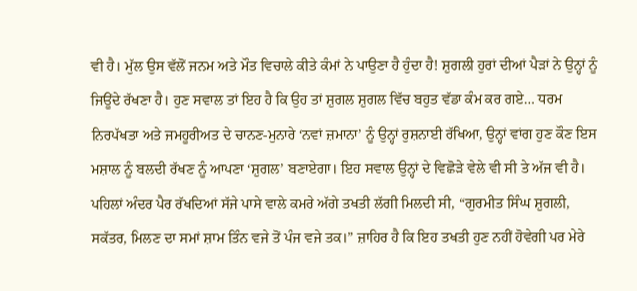ਵੀ ਹੈ। ਮੁੱਲ ਉਸ ਵੱਲੋਂ ਜਨਮ ਅਤੇ ਮੌਤ ਵਿਚਾਲੇ ਕੀਤੇ ਕੰਮਾਂ ਨੇ ਪਾਉਣਾ ਹੈ ਹੁੰਦਾ ਹੈ! ਸ਼ੁਗਲੀ ਹੁਰਾਂ ਦੀਆਂ ਪੈੜਾਂ ਨੇ ਉਨ੍ਹਾਂ ਨੂੰ ਜਿਊਂਦੇ ਰੱਖਣਾ ਹੈ। ਹੁਣ ਸਵਾਲ ਤਾਂ ਇਹ ਹੈ ਕਿ ਉਹ ਤਾਂ ਸ਼ੁਗਲ ਸ਼ੁਗਲ ਵਿੱਚ ਬਹੁਤ ਵੱਡਾ ਕੰਮ ਕਰ ਗਏ… ਧਰਮ ਨਿਰਪੱਖਤਾ ਅਤੇ ਜਮਹੂਰੀਅਤ ਦੇ ਚਾਨਣ-ਮੁਨਾਰੇ ‘ਨਵਾਂ ਜ਼ਮਾਨਾ’ ਨੂੰ ਉਨ੍ਹਾਂ ਰੁਸ਼ਨਾਈ ਰੱਖਿਆ, ਉਨ੍ਹਾਂ ਵਾਂਗ ਹੁਣ ਕੌਣ ਇਸ ਮਸ਼ਾਲ ਨੂੰ ਬਲਦੀ ਰੱਖਣ ਨੂੰ ਆਪਣਾ ‘ਸ਼ੁਗਲ’ ਬਣਾਏਗਾ। ਇਹ ਸਵਾਲ ਉਨ੍ਹਾਂ ਦੇ ਵਿਛੋੜੇ ਵੇਲੇ ਵੀ ਸੀ ਤੇ ਅੱਜ ਵੀ ਹੈ।
ਪਹਿਲਾਂ ਅੰਦਰ ਪੈਰ ਰੱਖਦਿਆਂ ਸੱਜੇ ਪਾਸੇ ਵਾਲੇ ਕਮਰੇ ਅੱਗੇ ਤਖਤੀ ਲੱਗੀ ਮਿਲਦੀ ਸੀ, “ਗੁਰਮੀਤ ਸਿੰਘ ਸ਼ੁਗਲੀ, ਸਕੱਤਰ, ਮਿਲਣ ਦਾ ਸਮਾਂ ਸ਼ਾਮ ਤਿੰਨ ਵਜੇ ਤੋਂ ਪੰਜ ਵਜੇ ਤਕ।” ਜ਼ਾਹਿਰ ਹੈ ਕਿ ਇਹ ਤਖਤੀ ਹੁਣ ਨਹੀਂ ਹੋਵੇਗੀ ਪਰ ਮੇਰੇ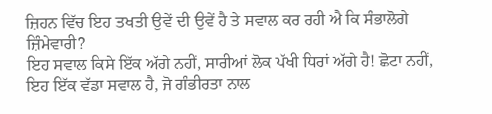ਜ਼ਿਹਨ ਵਿੱਚ ਇਹ ਤਖਤੀ ਉਵੇਂ ਦੀ ਉਵੇਂ ਹੈ ਤੇ ਸਵਾਲ ਕਰ ਰਹੀ ਐ ਕਿ ਸੰਭਾਲੋਗੇ ਜ਼ਿੰਮੇਵਾਰੀ?
ਇਹ ਸਵਾਲ ਕਿਸੇ ਇੱਕ ਅੱਗੇ ਨਹੀਂ, ਸਾਰੀਆਂ ਲੋਕ ਪੱਖੀ ਧਿਰਾਂ ਅੱਗੇ ਹੈ! ਛੋਟਾ ਨਹੀਂ, ਇਹ ਇੱਕ ਵੱਡਾ ਸਵਾਲ ਹੈ, ਜੋ ਗੰਭੀਰਤਾ ਨਾਲ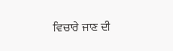ਵਿਚਾਰੇ ਜਾਣ ਦੀ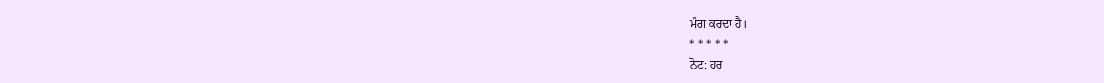ਮੰਗ ਕਰਦਾ ਹੈ।
* * * * *
ਨੋਟ: ਹਰ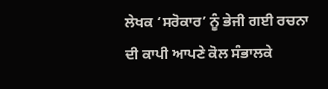ਲੇਖਕ ‘ਸਰੋਕਾਰ’ ਨੂੰ ਭੇਜੀ ਗਈ ਰਚਨਾ ਦੀ ਕਾਪੀ ਆਪਣੇ ਕੋਲ ਸੰਭਾਲਕੇ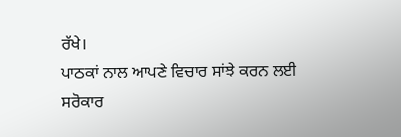ਰੱਖੇ।
ਪਾਠਕਾਂ ਨਾਲ ਆਪਣੇ ਵਿਚਾਰ ਸਾਂਝੇ ਕਰਨ ਲਈ ਸਰੋਕਾਰ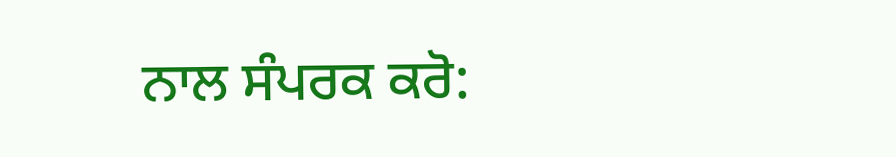ਨਾਲ ਸੰਪਰਕ ਕਰੋ: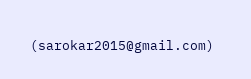(sarokar2015@gmail.com)